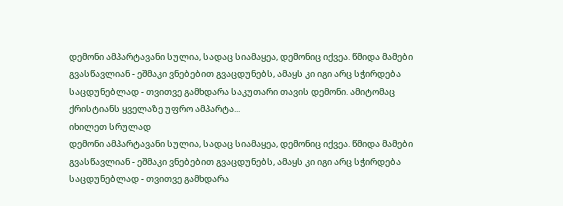დემონი ამპარტავანი სულია, სადაც სიამაყეა, დემონიც იქვეა. წმიდა მამები გვასწავლიან - ეშმაკი ვნებებით გვაცდუნებს, ამაყს კი იგი არც სჭირდება საცდუნებლად - თვითვე გამხდარა საკუთარი თავის დემონი. ამიტომაც ქრისტიანს ყველაზე უფრო ამპარტა...
იხილეთ სრულად
დემონი ამპარტავანი სულია, სადაც სიამაყეა, დემონიც იქვეა. წმიდა მამები გვასწავლიან - ეშმაკი ვნებებით გვაცდუნებს, ამაყს კი იგი არც სჭირდება საცდუნებლად - თვითვე გამხდარა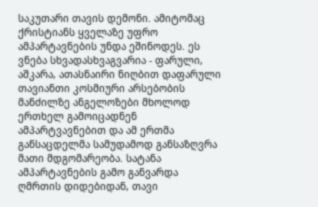საკუთარი თავის დემონი. ამიტომაც ქრისტიანს ყველაზე უფრო ამპარტავნების უნდა ეშინოდეს. ეს ვნება სხვადასხვაგვარია - ფარული, აშკარა, ათასნაირი ნიღბით დაფარული
თავიანთი კოსმიური არსებობის მანძილზე ანგელოზები მხოლოდ ერთხელ გამოიცადნენ ამპარტვავნებით და ამ ერთმა განსაცდელმა სამუდამოდ განსაზღვრა მათი მდგომარეობა. სატანა ამპარტავნების გამო განვარდა ღმრთის დიდებიდან, თავი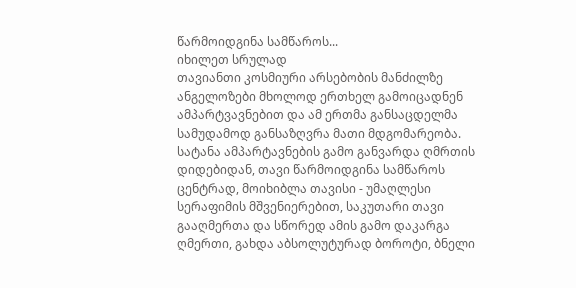წარმოიდგინა სამწაროს...
იხილეთ სრულად
თავიანთი კოსმიური არსებობის მანძილზე ანგელოზები მხოლოდ ერთხელ გამოიცადნენ ამპარტვავნებით და ამ ერთმა განსაცდელმა სამუდამოდ განსაზღვრა მათი მდგომარეობა. სატანა ამპარტავნების გამო განვარდა ღმრთის დიდებიდან, თავი წარმოიდგინა სამწაროს ცენტრად, მოიხიბლა თავისი - უმაღლესი სერაფიმის მშვენიერებით, საკუთარი თავი გააღმერთა და სწორედ ამის გამო დაკარგა ღმერთი, გახდა აბსოლუტურად ბოროტი, ბნელი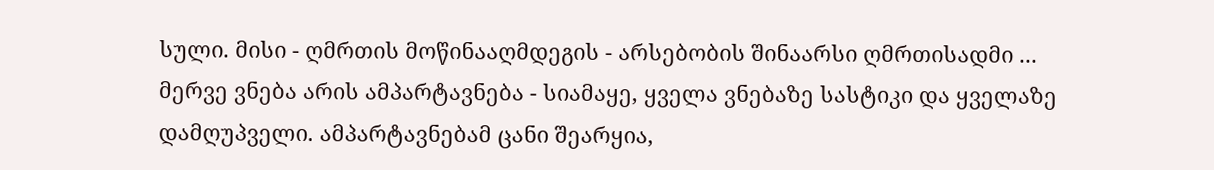სული. მისი - ღმრთის მოწინააღმდეგის - არსებობის შინაარსი ღმრთისადმი ...
მერვე ვნება არის ამპარტავნება - სიამაყე, ყველა ვნებაზე სასტიკი და ყველაზე დამღუპველი. ამპარტავნებამ ცანი შეარყია,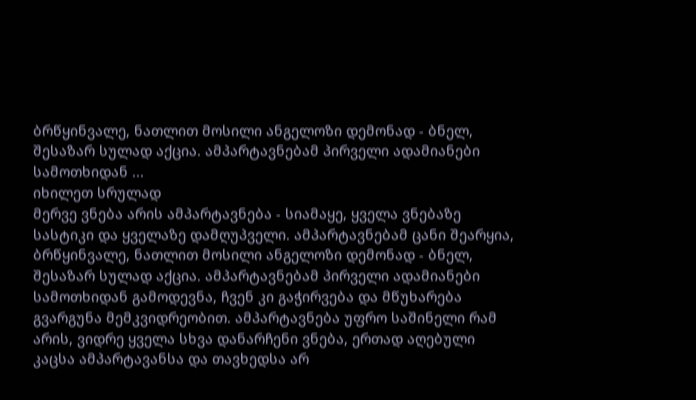ბრწყინვალე, ნათლით მოსილი ანგელოზი დემონად - ბნელ, შესაზარ სულად აქცია. ამპარტავნებამ პირველი ადამიანები სამოთხიდან ...
იხილეთ სრულად
მერვე ვნება არის ამპარტავნება - სიამაყე, ყველა ვნებაზე სასტიკი და ყველაზე დამღუპველი. ამპარტავნებამ ცანი შეარყია, ბრწყინვალე, ნათლით მოსილი ანგელოზი დემონად - ბნელ, შესაზარ სულად აქცია. ამპარტავნებამ პირველი ადამიანები სამოთხიდან გამოდევნა, ჩვენ კი გაჭირვება და მწუხარება გვარგუნა მემკვიდრეობით. ამპარტავნება უფრო საშინელი რამ არის, ვიდრე ყველა სხვა დანარჩენი ვნება, ერთად აღებული
კაცსა ამპარტავანსა და თავხედსა არ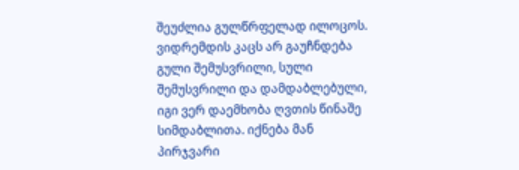შეუძლია გულწრფელად ილოცოს. ვიდრემდის კაცს არ გაუჩნდება გული შემუსვრილი, სული შემუსვრილი და დამდაბლებული, იგი ვერ დაემხობა ღვთის წინაშე სიმდაბლითა. იქნება მან პირჯვარი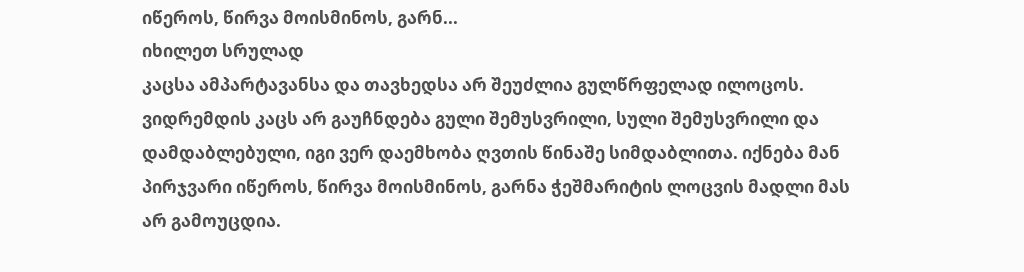იწეროს, წირვა მოისმინოს, გარნ...
იხილეთ სრულად
კაცსა ამპარტავანსა და თავხედსა არ შეუძლია გულწრფელად ილოცოს. ვიდრემდის კაცს არ გაუჩნდება გული შემუსვრილი, სული შემუსვრილი და დამდაბლებული, იგი ვერ დაემხობა ღვთის წინაშე სიმდაბლითა. იქნება მან პირჯვარი იწეროს, წირვა მოისმინოს, გარნა ჭეშმარიტის ლოცვის მადლი მას არ გამოუცდია.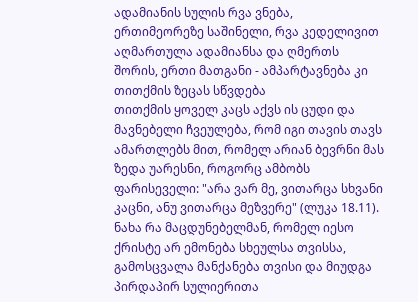ადამიანის სულის რვა ვნება, ერთიმეორეზე საშინელი, რვა კედელივით აღმართულა ადამიანსა და ღმერთს შორის, ერთი მათგანი - ამპარტავნება კი თითქმის ზეცას სწვდება
თითქმის ყოველ კაცს აქვს ის ცუდი და მავნებელი ჩვეულება, რომ იგი თავის თავს ამართლებს მით, რომელ არიან ბევრნი მას ზედა უარესნი, როგორც ამბობს ფარისეველი: "არა ვარ მე, ვითარცა სხვანი კაცნი, ანუ ვითარცა მეზვერე" (ლუკა 18.11).
ნახა რა მაცდუნებელმან, რომელ იესო ქრისტე არ ემონება სხეულსა თვისსა, გამოსცვალა მანქანება თვისი და მიუდგა პირდაპირ სულიერითა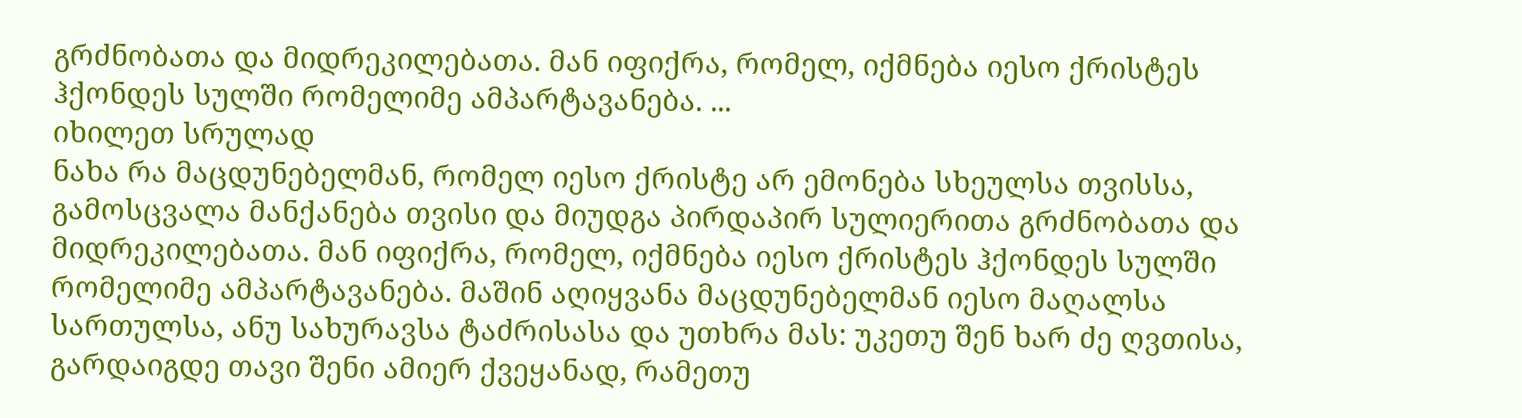გრძნობათა და მიდრეკილებათა. მან იფიქრა, რომელ, იქმნება იესო ქრისტეს ჰქონდეს სულში რომელიმე ამპარტავანება. ...
იხილეთ სრულად
ნახა რა მაცდუნებელმან, რომელ იესო ქრისტე არ ემონება სხეულსა თვისსა, გამოსცვალა მანქანება თვისი და მიუდგა პირდაპირ სულიერითა გრძნობათა და მიდრეკილებათა. მან იფიქრა, რომელ, იქმნება იესო ქრისტეს ჰქონდეს სულში რომელიმე ამპარტავანება. მაშინ აღიყვანა მაცდუნებელმან იესო მაღალსა სართულსა, ანუ სახურავსა ტაძრისასა და უთხრა მას: უკეთუ შენ ხარ ძე ღვთისა, გარდაიგდე თავი შენი ამიერ ქვეყანად, რამეთუ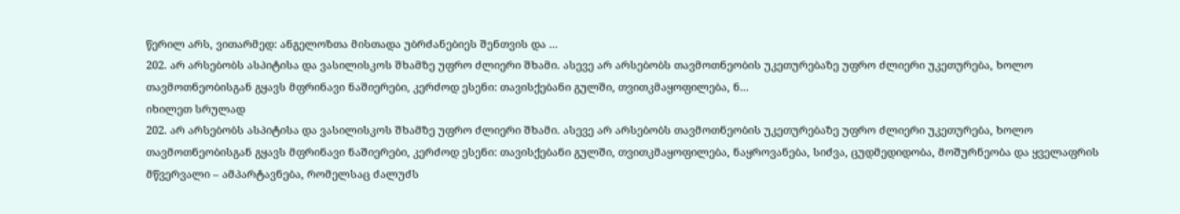წერილ არს, ვითარმედ: ანგელოზთა მისთადა უბრძანებიეს შენთვის და ...
202. არ არსებობს ასპიტისა და ვასილისკოს შხამზე უფრო ძლიერი შხამი. ასევე არ არსებობს თავმოთნეობის უკეთურებაზე უფრო ძლიერი უკეთურება, ხოლო თავმოთნეობისგან გყავს მფრინავი ნაშიერები, კერძოდ ესენი: თავისქებანი გულში, თვითკმაყოფილება, ნ...
იხილეთ სრულად
202. არ არსებობს ასპიტისა და ვასილისკოს შხამზე უფრო ძლიერი შხამი. ასევე არ არსებობს თავმოთნეობის უკეთურებაზე უფრო ძლიერი უკეთურება, ხოლო თავმოთნეობისგან გყავს მფრინავი ნაშიერები, კერძოდ ესენი: თავისქებანი გულში, თვითკმაყოფილება, ნაყროვანება, სიძვა, ცუდმედიდობა, მოშურნეობა და ყველაფრის მწვერვალი – ამპარტავნება, რომელსაც ძალუძს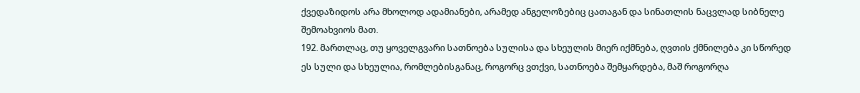ქვედაზიდოს არა მხოლოდ ადამიანები, არამედ ანგელოზებიც ცათაგან და სინათლის ნაცვლად სიბნელე შემოახვიოს მათ.
192. მართლაც, თუ ყოველგვარი სათნოება სულისა და სხეულის მიერ იქმნება, ღვთის ქმნილება კი სწორედ ეს სული და სხეულია, რომლებისგანაც, როგორც ვთქვი, სათნოება შემყარდება, მაშ როგორღა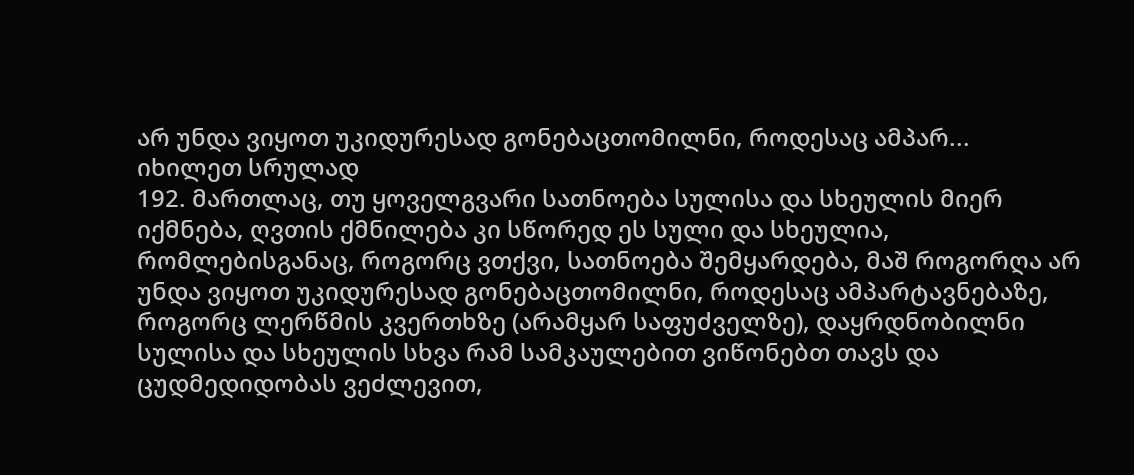არ უნდა ვიყოთ უკიდურესად გონებაცთომილნი, როდესაც ამპარ...
იხილეთ სრულად
192. მართლაც, თუ ყოველგვარი სათნოება სულისა და სხეულის მიერ იქმნება, ღვთის ქმნილება კი სწორედ ეს სული და სხეულია, რომლებისგანაც, როგორც ვთქვი, სათნოება შემყარდება, მაშ როგორღა არ უნდა ვიყოთ უკიდურესად გონებაცთომილნი, როდესაც ამპარტავნებაზე, როგორც ლერწმის კვერთხზე (არამყარ საფუძველზე), დაყრდნობილნი სულისა და სხეულის სხვა რამ სამკაულებით ვიწონებთ თავს და ცუდმედიდობას ვეძლევით,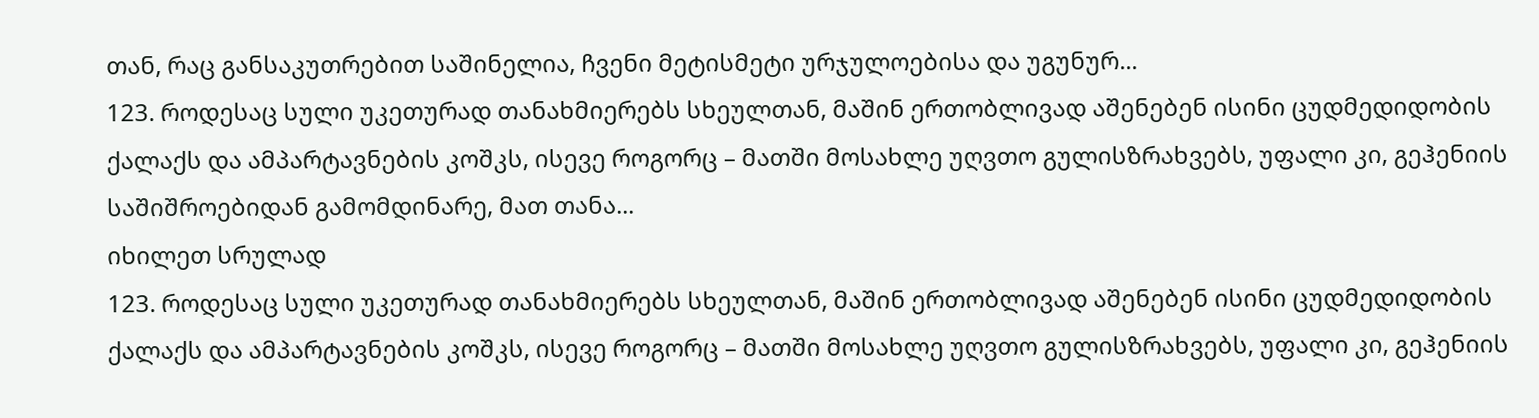თან, რაც განსაკუთრებით საშინელია, ჩვენი მეტისმეტი ურჯულოებისა და უგუნურ...
123. როდესაც სული უკეთურად თანახმიერებს სხეულთან, მაშინ ერთობლივად აშენებენ ისინი ცუდმედიდობის ქალაქს და ამპარტავნების კოშკს, ისევე როგორც – მათში მოსახლე უღვთო გულისზრახვებს, უფალი კი, გეჰენიის საშიშროებიდან გამომდინარე, მათ თანა...
იხილეთ სრულად
123. როდესაც სული უკეთურად თანახმიერებს სხეულთან, მაშინ ერთობლივად აშენებენ ისინი ცუდმედიდობის ქალაქს და ამპარტავნების კოშკს, ისევე როგორც – მათში მოსახლე უღვთო გულისზრახვებს, უფალი კი, გეჰენიის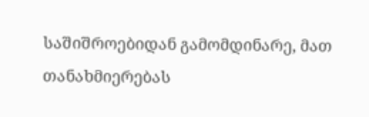საშიშროებიდან გამომდინარე, მათ თანახმიერებას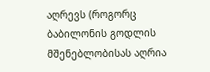აღრევს (როგორც ბაბილონის გოდლის მშენებლობისას აღრია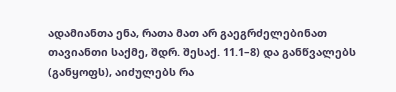ადამიანთა ენა, რათა მათ არ გაეგრძელებინათ თავიანთი საქმე, შდრ. შესაქ. 11.1–8) და განწვალებს (განყოფს), აიძულებს რა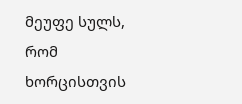მეუფე სულს, რომ ხორცისთვის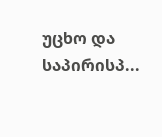უცხო და საპირისპ...